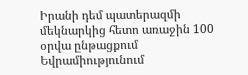Իրանի դեմ պատերազմի մեկնարկից հետո առաջին 100 օրվա ընթացքում Եվրամիությունում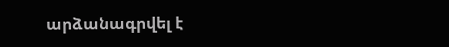արձանագրվել է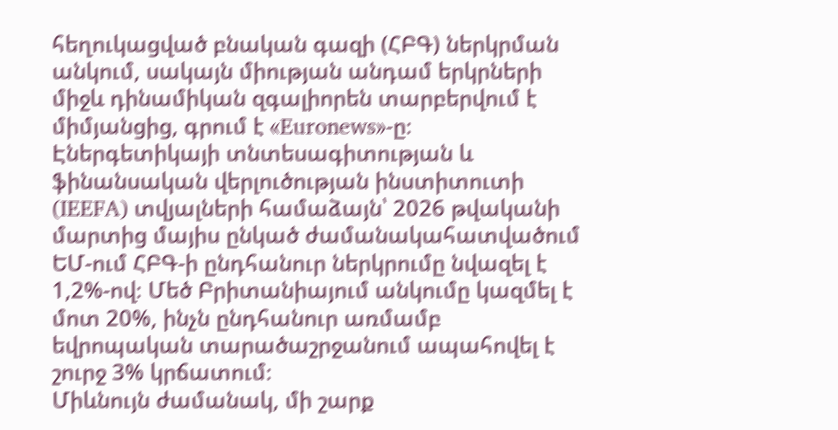հեղուկացված բնական գազի (ՀԲԳ) ներկրման անկում, սակայն միության անդամ երկրների միջև դինամիկան զգալիորեն տարբերվում է միմյանցից, գրում է «Euronews»-ը։
Էներգետիկայի տնտեսագիտության և ֆինանսական վերլուծության ինստիտուտի (IEEFA) տվյալների համաձայն՝ 2026 թվականի մարտից մայիս ընկած ժամանակահատվածում ԵՄ-ում ՀԲԳ-ի ընդհանուր ներկրումը նվազել է 1,2%-ով։ Մեծ Բրիտանիայում անկումը կազմել է մոտ 20%, ինչն ընդհանուր առմամբ եվրոպական տարածաշրջանում ապահովել է շուրջ 3% կրճատում։
Միևնույն ժամանակ, մի շարք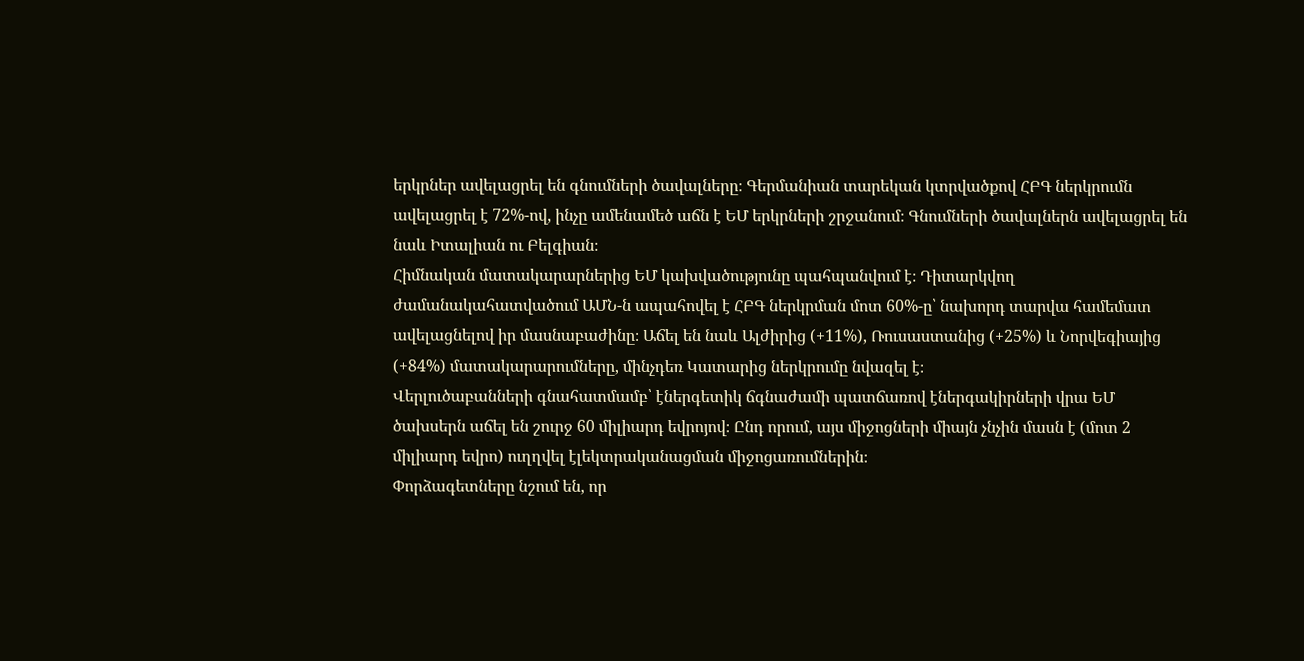երկրներ ավելացրել են գնումների ծավալները։ Գերմանիան տարեկան կտրվածքով ՀԲԳ ներկրումն ավելացրել է 72%-ով, ինչը ամենամեծ աճն է ԵՄ երկրների շրջանում։ Գնումների ծավալներն ավելացրել են նաև Իտալիան ու Բելգիան։
Հիմնական մատակարարներից ԵՄ կախվածությունը պահպանվում է։ Դիտարկվող ժամանակահատվածում ԱՄՆ-ն ապահովել է ՀԲԳ ներկրման մոտ 60%-ը՝ նախորդ տարվա համեմատ ավելացնելով իր մասնաբաժինը։ Աճել են նաև Ալժիրից (+11%), Ռուսաստանից (+25%) և Նորվեգիայից (+84%) մատակարարումները, մինչդեռ Կատարից ներկրումը նվազել է։
Վերլուծաբանների գնահատմամբ՝ էներգետիկ ճգնաժամի պատճառով էներգակիրների վրա ԵՄ ծախսերն աճել են շուրջ 60 միլիարդ եվրոյով։ Ընդ որում, այս միջոցների միայն չնչին մասն է (մոտ 2 միլիարդ եվրո) ուղղվել էլեկտրականացման միջոցառումներին։
Փորձագետները նշում են, որ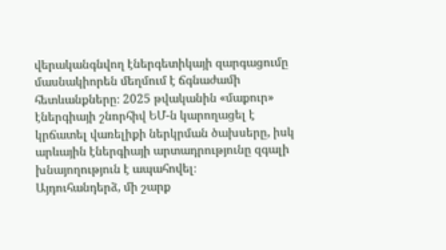վերականգնվող էներգետիկայի զարգացումը մասնակիորեն մեղմում է ճգնաժամի հետևանքները։ 2025 թվականին «մաքուր» էներգիայի շնորհիվ ԵՄ-ն կարողացել է կրճատել վառելիքի ներկրման ծախսերը, իսկ արևային էներգիայի արտադրությունը զգալի խնայողություն է ապահովել։
Այդուհանդերձ, մի շարք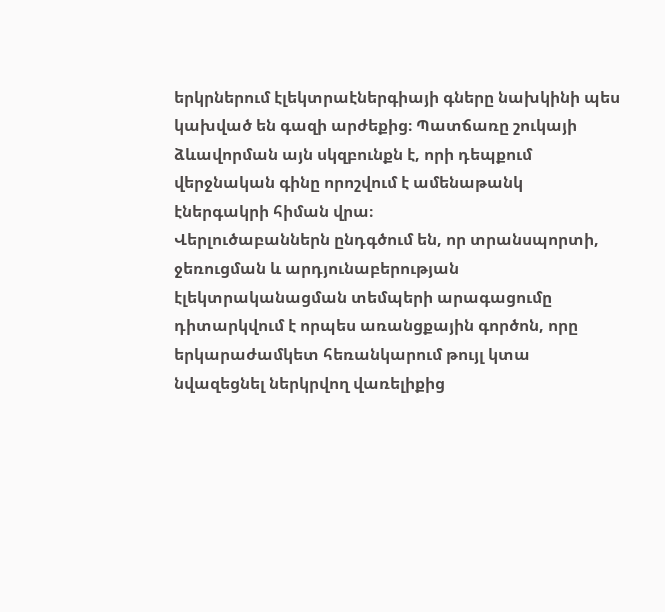երկրներում էլեկտրաէներգիայի գները նախկինի պես կախված են գազի արժեքից։ Պատճառը շուկայի ձևավորման այն սկզբունքն է, որի դեպքում վերջնական գինը որոշվում է ամենաթանկ էներգակրի հիման վրա։
Վերլուծաբաններն ընդգծում են, որ տրանսպորտի, ջեռուցման և արդյունաբերության էլեկտրականացման տեմպերի արագացումը դիտարկվում է որպես առանցքային գործոն, որը երկարաժամկետ հեռանկարում թույլ կտա նվազեցնել ներկրվող վառելիքից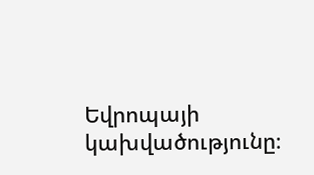Եվրոպայի կախվածությունը։